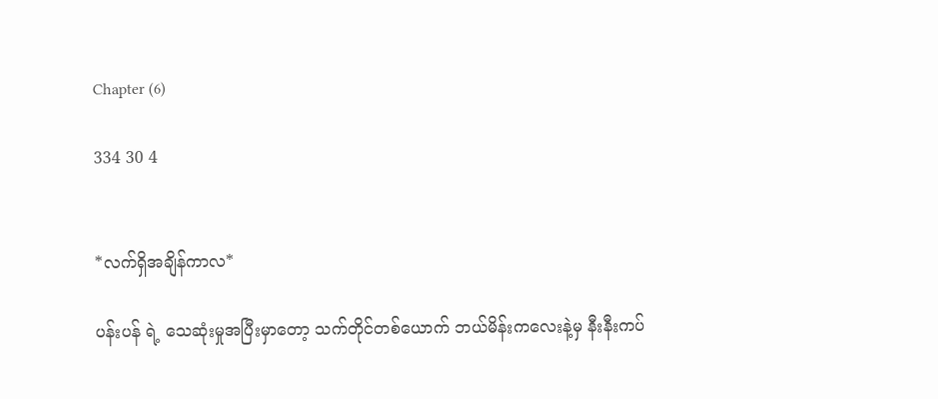Chapter (6)

334 30 4


*လက်ရှိအချိန်ကာလ*

ပန်းပန် ရဲ့ သေဆုံးမှုအပြီးမှာတော့ သက်တိုင်တစ်ယောက် ဘယ်မိန်းကလေးနဲ့မှ နီးနီးကပ်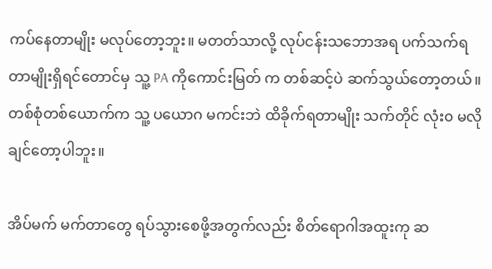ကပ်နေတာမျိုး မလုပ်တော့ဘူး။ မတတ်သာလို့ လုပ်ငန်းသဘောအရ ပက်သက်ရတာမျိုးရှိရင်တောင်မှ သူ့ PA ကိုကောင်းမြတ် က တစ်ဆင့်ပဲ ဆက်သွယ်တော့တယ်။ တစ်စုံတစ်ယောက်က သူ့ ပယောဂ မကင်းဘဲ ထိခိုက်ရတာမျိုး သက်တိုင် လုံး၀ မလိုချင်တော့ပါဘူး။

အိပ်မက် မက်တာတွေ ရပ်သွားစေဖို့အတွက်လည်း စိတ်ရောဂါအထူးကု ဆ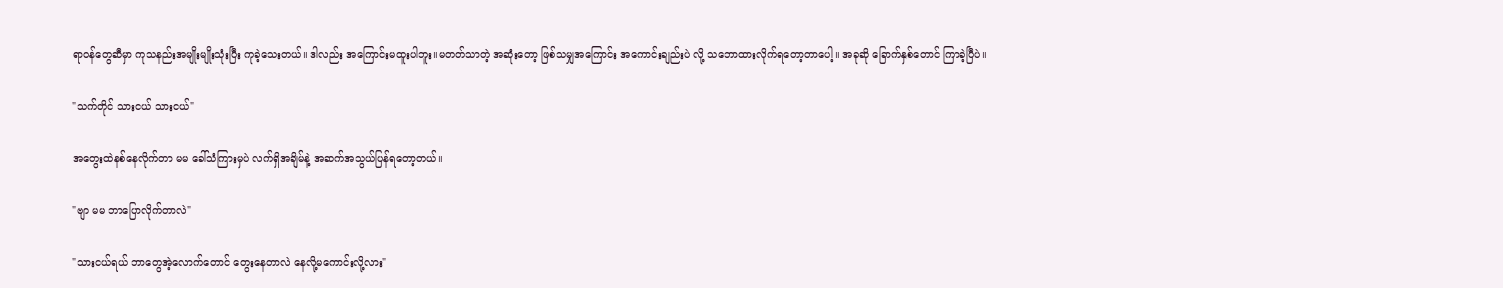ရာ၀န်တွေဆီမှာ ကုသနည်းအမျိုးမျိုးသုံးပြီး ကုခဲ့သေးတယ်။ ဒါလည်း အကြောင်းမထူးပါဘူး။မတတ်သာတဲ့ အဆုံးတော့ ဖြစ်သမျှအကြောင်း အကောင်းချည်းပဲ လို့ သဘောထားလိုက်ရတော့တာပေါ့။ အခုဆို ခြောက်နှစ်တောင် ကြာခဲ့ပြီပဲ။

"သက်တိုင် သားငယ် သားငယ်"

အတွေးထဲနစ်နေလိုက်တာ မမ ခေါ်သံကြားမှပဲ လက်ရှိအချိမ်နဲ့ အဆက်အသွယ်ပြန်ရတော့တယ်။

"ဗျာ မမ ဘာပြောလိုက်တာလဲ"

"သားငယ်ရယ် ဘာတွေအဲ့လောက်တောင် တွေးနေတာလဲ နေလို့မကောင်းလို့လား"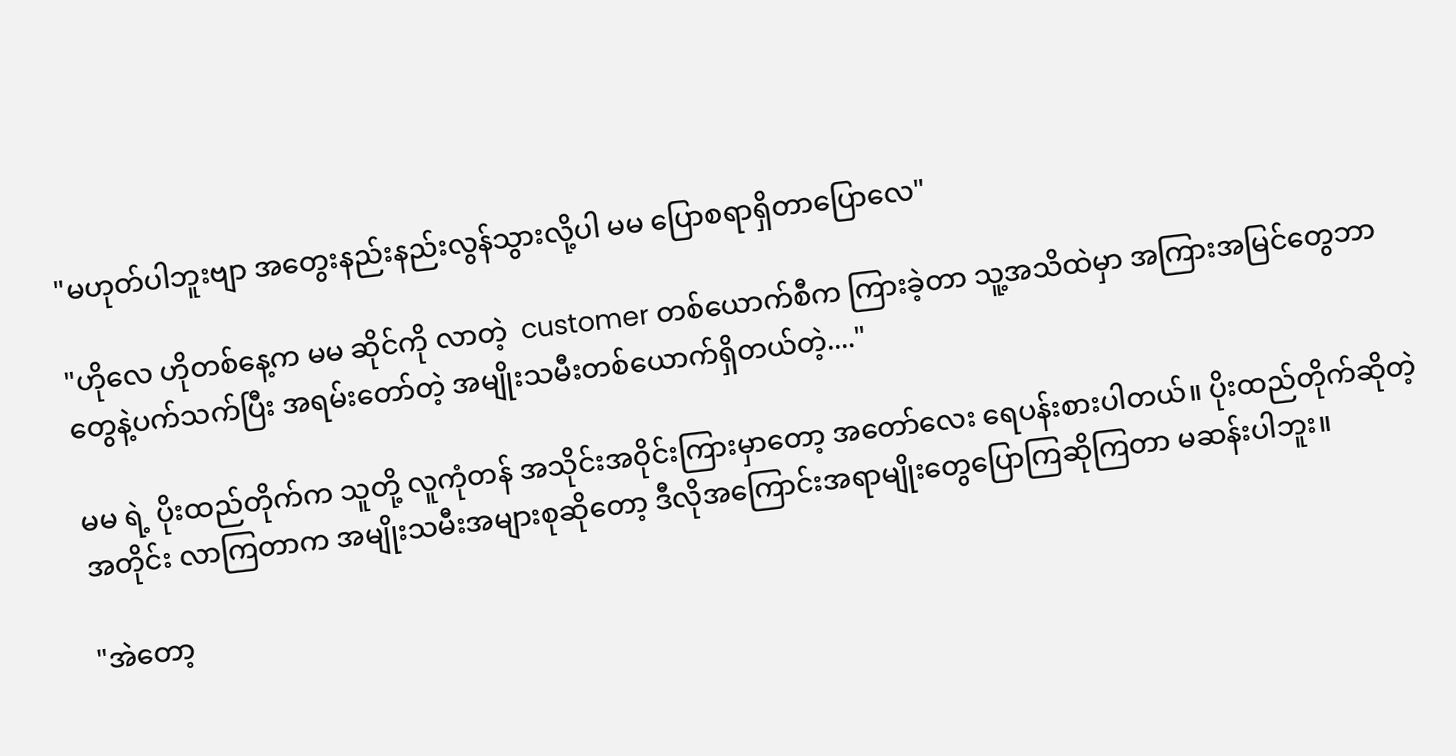"မဟုတ်ပါဘူးဗျာ အတွေးနည်းနည်းလွန်သွားလို့ပါ မမ ပြောစရာရှိတာပြောလေ"

"ဟိုလေ ဟိုတစ်နေ့က မမ ဆိုင်ကို လာတဲ့  customer တစ်ယောက်စီက ကြားခဲ့တာ သူ့အသိထဲမှာ အကြားအမြင်တွေဘာတွေနဲ့ပက်သက်ပြီး အရမ်းတော်တဲ့ အမျိုးသမီးတစ်ယောက်ရှိတယ်တဲ့...."

မမ ရဲ့ ပိုးထည်တိုက်က သူတို့ လူကုံတန် အသိုင်းအဝိုင်းကြားမှာတော့ အတော်လေး ရေပန်းစားပါတယ်။ ပိုးထည်တိုက်ဆိုတဲ့အတိုင်း လာကြတာက အမျိုးသမီးအများစုဆိုတော့ ဒီလိုအကြောင်းအရာမျိုးတွေပြောကြဆိုကြတာ မဆန်းပါဘူး။

"အဲတော့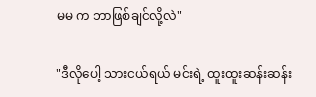မမ က ဘာဖြစ်ချင်လို့လဲ"

"ဒီလိုပေါ့ သားငယ်ရယ် မင်းရဲ့ ထူးထူးဆန်းဆန်း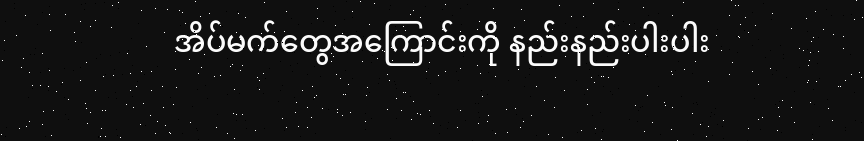အိပ်မက်တွေအကြောင်းကို နည်းနည်းပါးပါး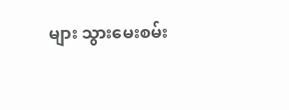များ သွားမေးစမ်း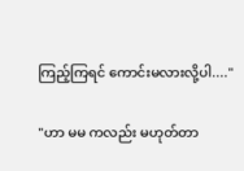ကြည့်ကြရင် ကောင်းမလားလို့ပါ...."

"ဟာ မမ ကလည်း မဟုတ်တာ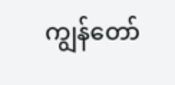ကျွန်တော်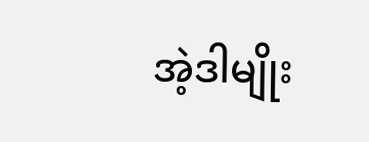အဲ့ဒါမျိုး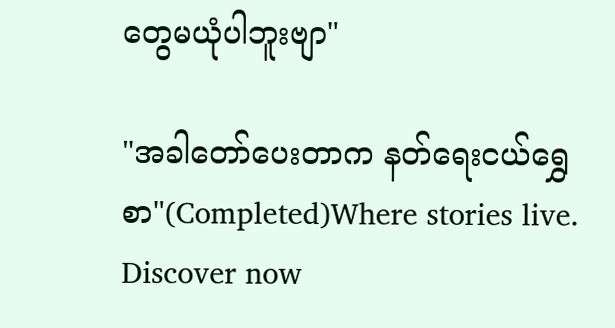တွေမယုံပါဘူးဗျာ"

"အခါတော်ပေးတာက နတ်ရေးငယ်ရွှေစာ"(Completed)Where stories live. Discover now